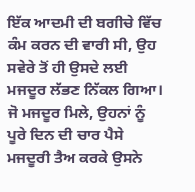ਇੱਕ ਆਦਮੀ ਦੀ ਬਗੀਚੇ ਵਿੱਚ ਕੰਮ ਕਰਨ ਦੀ ਵਾਰੀ ਸੀ, ਉਹ ਸਵੇਰੇ ਤੋਂ ਹੀ ਉਸਦੇ ਲਈ ਮਜਦੂਰ ਲੱਭਣ ਨਿੱਕਲ ਗਿਆ। ਜੋ ਮਜਦੂਰ ਮਿਲੇ, ਉਹਨਾਂ ਨੂੰ ਪੂਰੇ ਦਿਨ ਦੀ ਚਾਰ ਪੈਸੇ ਮਜਦੂਰੀ ਤੈਅ ਕਰਕੇ ਉਸਨੇ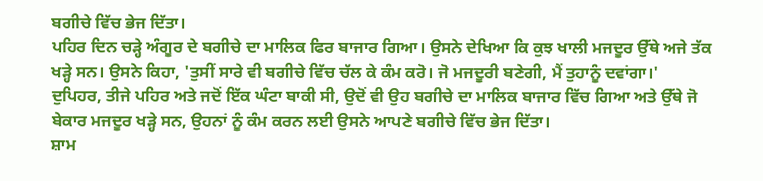ਬਗੀਚੇ ਵਿੱਚ ਭੇਜ ਦਿੱਤਾ।
ਪਹਿਰ ਦਿਨ ਚੜ੍ਹੇ ਅੰਗੂਰ ਦੇ ਬਗੀਚੇ ਦਾ ਮਾਲਿਕ ਫਿਰ ਬਾਜਾਰ ਗਿਆ। ਉਸਨੇ ਦੇਖਿਆ ਕਿ ਕੁਝ ਖਾਲੀ ਮਜਦੂਰ ਉੱਥੇ ਅਜੇ ਤੱਕ ਖੜ੍ਹੇ ਸਨ। ਉਸਨੇ ਕਿਹਾ, 'ਤੁਸੀਂ ਸਾਰੇ ਵੀ ਬਗੀਚੇ ਵਿੱਚ ਚੱਲ ਕੇ ਕੰਮ ਕਰੋ। ਜੋ ਮਜਦੂਰੀ ਬਣੇਗੀ, ਮੈਂ ਤੁਹਾਨੂੰ ਦਵਾਂਗਾ।'
ਦੁਪਿਹਰ, ਤੀਜੇ ਪਹਿਰ ਅਤੇ ਜਦੋਂ ਇੱਕ ਘੰਟਾ ਬਾਕੀ ਸੀ, ਉਦੋਂ ਵੀ ਉਹ ਬਗੀਚੇ ਦਾ ਮਾਲਿਕ ਬਾਜਾਰ ਵਿੱਚ ਗਿਆ ਅਤੇ ਉੱਥੇ ਜੋ ਬੇਕਾਰ ਮਜਦੂਰ ਖੜ੍ਹੇ ਸਨ, ਉਹਨਾਂ ਨੂੰ ਕੰਮ ਕਰਨ ਲਈ ਉਸਨੇ ਆਪਣੇ ਬਗੀਚੇ ਵਿੱਚ ਭੇਜ ਦਿੱਤਾ।
ਸ਼ਾਮ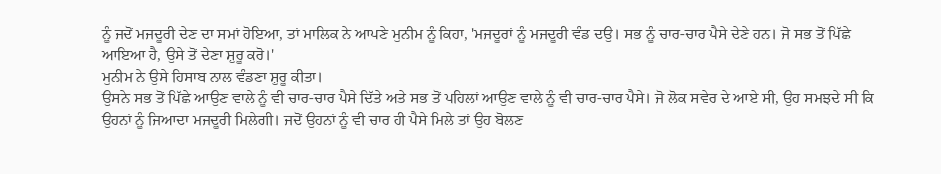ਨੂੰ ਜਦੋਂ ਮਜਦੂਰੀ ਦੇਣ ਦਾ ਸਮਾਂ ਹੋਇਆ, ਤਾਂ ਮਾਲਿਕ ਨੇ ਆਪਣੇ ਮੁਨੀਮ ਨੂੰ ਕਿਹਾ, 'ਮਜਦੂਰਾਂ ਨੂੰ ਮਜਦੂਰੀ ਵੰਡ ਦਉ। ਸਭ ਨੂੰ ਚਾਰ-ਚਾਰ ਪੈਸੇ ਦੇਣੇ ਹਨ। ਜੋ ਸਭ ਤੋਂ ਪਿੱਛੇ ਆਇਆ ਹੈ, ਉਸੇ ਤੋਂ ਦੇਣਾ ਸ਼ੁਰੂ ਕਰੋ।'
ਮੁਨੀਮ ਨੇ ਉਸੇ ਹਿਸਾਬ ਨਾਲ ਵੰਡਣਾ ਸ਼ੁਰੂ ਕੀਤਾ।
ਉਸਨੇ ਸਭ ਤੋਂ ਪਿੱਛੇ ਆਉਣ ਵਾਲੇ ਨੂੰ ਵੀ ਚਾਰ-ਚਾਰ ਪੈਸੇ ਦਿੱਤੇ ਅਤੇ ਸਭ ਤੋਂ ਪਹਿਲਾਂ ਆਉਣ ਵਾਲੇ ਨੂੰ ਵੀ ਚਾਰ-ਚਾਰ ਪੈਸੇ। ਜੋ ਲੋਕ ਸਵੇਰ ਦੇ ਆਏ ਸੀ, ਉਹ ਸਮਝਦੇ ਸੀ ਕਿ ਉਹਨਾਂ ਨੂੰ ਜਿਆਦਾ ਮਜਦੂਰੀ ਮਿਲੇਗੀ। ਜਦੋਂ ਉਹਨਾਂ ਨੂੰ ਵੀ ਚਾਰ ਹੀ ਪੈਸੇ ਮਿਲੇ ਤਾਂ ਉਹ ਬੋਲਣ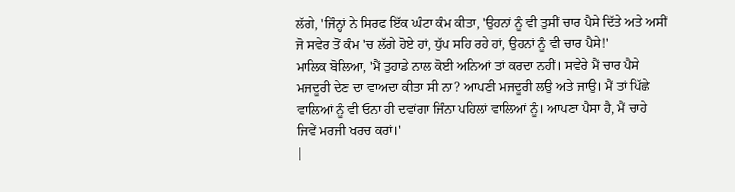ਲੱਗੇ, 'ਜਿੰਨ੍ਹਾਂ ਨੇ ਸਿਰਫ ਇੱਕ ਘੰਟਾ ਕੰਮ ਕੀਤਾ, 'ਉਹਨਾਂ ਨੂੰ ਵੀ ਤੁਸੀਂ ਚਾਰ ਪੈਸੇ ਦਿੱਤੇ ਅਤੇ ਅਸੀਂ ਜੋ ਸਵੇਰ ਤੋਂ ਕੰਮ 'ਚ ਲੱਗੇ ਹੋਏ ਹਾਂ, ਧੁੱਪ ਸਹਿ ਰਹੇ ਹਾਂ, ਉਹਨਾਂ ਨੂੰ ਵੀ ਚਾਰ ਪੈਸੇ!'
ਮਾਲਿਕ ਬੋਲਿਆ, 'ਮੈਂ ਤੁਹਾਡੇ ਨਾਲ ਕੋਈ ਅਨਿਆਂ ਤਾਂ ਕਰਦਾ ਨਹੀਂ। ਸਵੇਰੇ ਮੈਂ ਚਾਰ ਪੈਸੇ ਮਜਦੂਰੀ ਦੇਣ ਦਾ ਵਾਅਦਾ ਕੀਤਾ ਸੀ ਨਾ? ਆਪਣੀ ਮਜਦੂਰੀ ਲਉ ਅਤੇ ਜਾਉ। ਮੈਂ ਤਾਂ ਪਿੱਛੇ ਵਾਲਿਆਂ ਨੂੰ ਵੀ ਓਨਾ ਹੀ ਦਵਾਂਗਾ ਜਿੰਨਾ ਪਹਿਲਾਂ ਵਾਲਿਆਂ ਨੂੰ। ਆਪਣਾ ਪੈਸਾ ਹੈ, ਮੈਂ ਚਾਹੇ ਜਿਵੇਂ ਮਰਜੀ ਖਰਚ ਕਰਾਂ।'
|